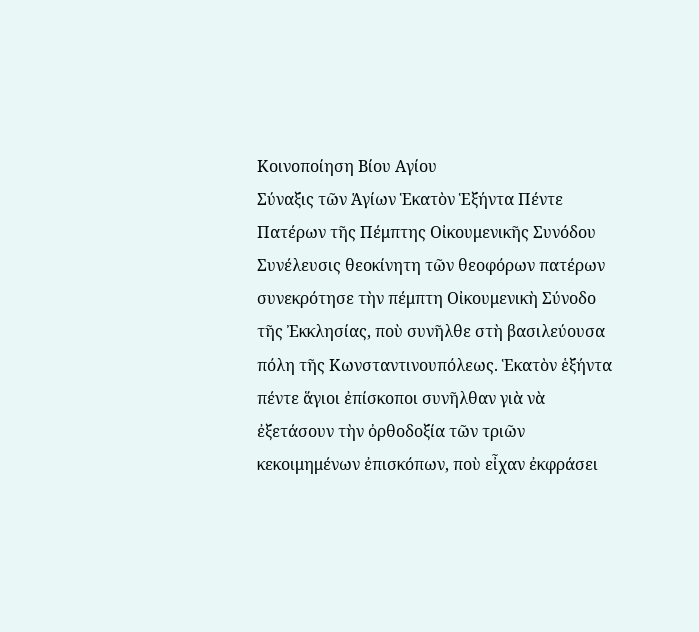Κοινοποίηση Βίου Αγίου
Σύναξις τῶν Ἁγίων Ἑκατὸν Ἑξήντα Πέντε Πατέρων τῆς Πέμπτης Οἰκουμενικῆς Συνόδου
Συνέλευσις θεοκίνητη τῶν θεοφόρων πατέρων συνεκρότησε τὴν πέμπτη Οἰκουμενικὴ Σύνοδο τῆς Ἐκκλησίας, ποὺ συνῆλθε στὴ βασιλεύουσα πόλη τῆς Κωνσταντινουπόλεως. Ἑκατὸν ἑξήντα πέντε ἅγιοι ἐπίσκοποι συνῆλθαν γιὰ νὰ ἐξετάσουν τὴν ὀρθοδοξία τῶν τριῶν κεκοιμημένων ἐπισκόπων, ποὺ εἶχαν ἐκφράσει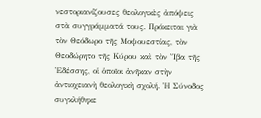νεστοριανίζουσες θεολογικὲς ἀπόψεις στὰ συγγράμματά τους. Πρόκειται γιὰ τὸν Θεόδωρο τῆς Μοψουεστίας, τὸν Θεοδώρητο τῆς Κύρου καὶ τὸν Ἴβα τῆς Ἐδέσσης, οἱ ὁποῖοι ἀνῆκαν στὴν ἀντιοχειανὴ θεολογικὴ σχολή. Ἡ Σύνοδος συγκλήθηκε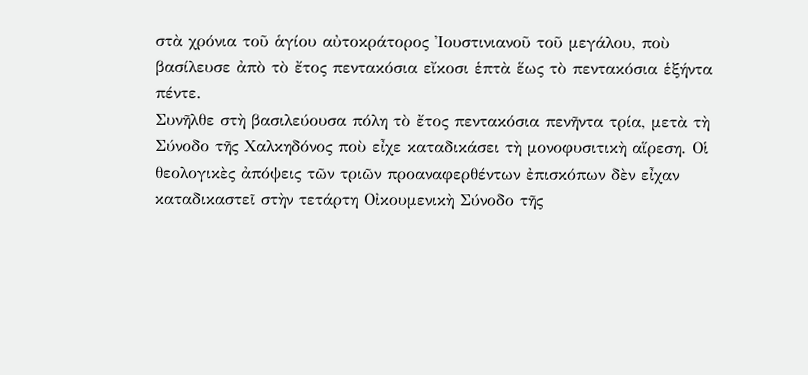στὰ χρόνια τοῦ ἁγίου αὐτοκράτορος Ἰουστινιανοῦ τοῦ μεγάλου, ποὺ βασίλευσε ἀπὸ τὸ ἔτος πεντακόσια εἴκοσι ἑπτὰ ἕως τὸ πεντακόσια ἑξήντα πέντε.
Συνῆλθε στὴ βασιλεύουσα πόλη τὸ ἔτος πεντακόσια πενῆντα τρία, μετὰ τὴ Σύνοδο τῆς Χαλκηδόνος ποὺ εἶχε καταδικάσει τὴ μονοφυσιτικὴ αἵρεση. Οἱ θεολογικὲς ἀπόψεις τῶν τριῶν προαναφερθέντων ἐπισκόπων δὲν εἶχαν καταδικαστεῖ στὴν τετάρτη Οἰκουμενικὴ Σύνοδο τῆς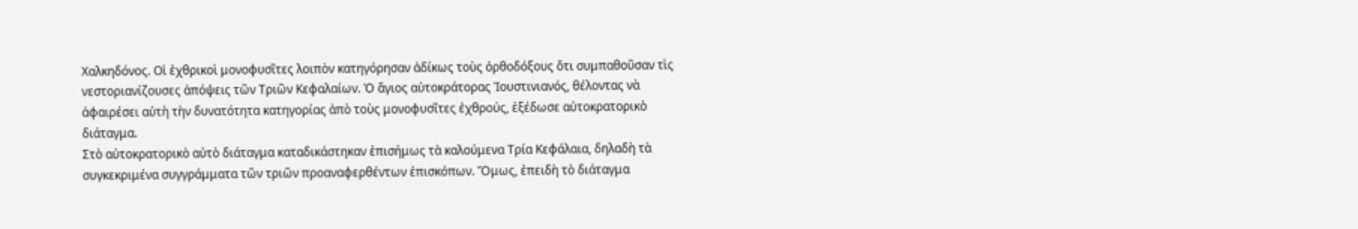Χαλκηδόνος. Οἱ ἐχθρικοὶ μονοφυσῖτες λοιπὸν κατηγόρησαν ἀδίκως τοὺς ὀρθοδόξους ὅτι συμπαθοῦσαν τὶς νεστοριανίζουσες ἀπόψεις τῶν Τριῶν Κεφαλαίων. Ὁ ἅγιος αὐτοκράτορας Ἰουστινιανός, θέλοντας νὰ ἀφαιρέσει αὐτὴ τὴν δυνατότητα κατηγορίας ἀπὸ τοὺς μονοφυσῖτες ἐχθρούς, ἐξέδωσε αὐτοκρατορικὸ διάταγμα.
Στὸ αὐτοκρατορικὸ αὐτὸ διάταγμα καταδικάστηκαν ἐπισήμως τὰ καλούμενα Τρία Κεφάλαια, δηλαδὴ τὰ συγκεκριμένα συγγράμματα τῶν τριῶν προαναφερθέντων ἐπισκόπων. Ὅμως, ἐπειδὴ τὸ διάταγμα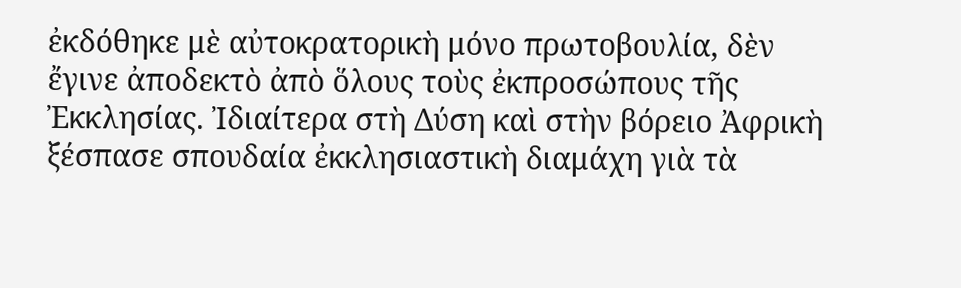ἐκδόθηκε μὲ αὐτοκρατορικὴ μόνο πρωτοβουλία, δὲν ἔγινε ἀποδεκτὸ ἀπὸ ὅλους τοὺς ἐκπροσώπους τῆς Ἐκκλησίας. Ἰδιαίτερα στὴ Δύση καὶ στὴν βόρειο Ἀφρικὴ ξέσπασε σπουδαία ἐκκλησιαστικὴ διαμάχη γιὰ τὰ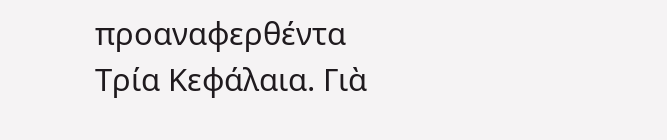προαναφερθέντα Τρία Κεφάλαια. Γιὰ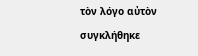τὸν λόγο αὐτὸν συγκλήθηκε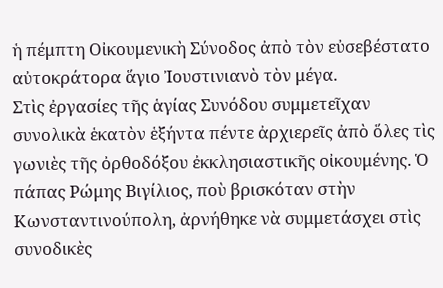ἡ πέμπτη Οἰκουμενικὴ Σύνοδος ἀπὸ τὸν εὐσεβέστατο αὐτοκράτορα ἅγιο Ἰουστινιανὸ τὸν μέγα.
Στὶς ἐργασίες τῆς ἁγίας Συνόδου συμμετεῖχαν συνολικὰ ἑκατὸν ἑξήντα πέντε ἀρχιερεῖς ἀπὸ ὅλες τὶς γωνιὲς τῆς ὀρθοδόξου ἐκκλησιαστικῆς οἰκουμένης. Ὁ πάπας Ρώμης Βιγίλιος, ποὺ βρισκόταν στὴν Κωνσταντινούπολη, ἀρνήθηκε νὰ συμμετάσχει στὶς συνοδικὲς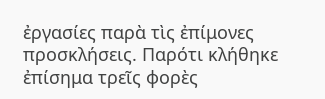ἐργασίες παρὰ τὶς ἐπίμονες προσκλήσεις. Παρότι κλήθηκε ἐπίσημα τρεῖς φορὲς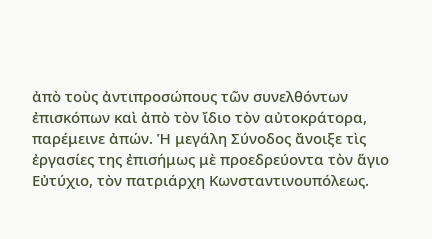ἀπὸ τοὺς ἀντιπροσώπους τῶν συνελθόντων ἐπισκόπων καὶ ἀπὸ τὸν ἴδιο τὸν αὐτοκράτορα, παρέμεινε ἀπών. Ἡ μεγάλη Σύνοδος ἄνοιξε τὶς ἐργασίες της ἐπισήμως μὲ προεδρεύοντα τὸν ἅγιο Εὐτύχιο, τὸν πατριάρχη Κωνσταντινουπόλεως.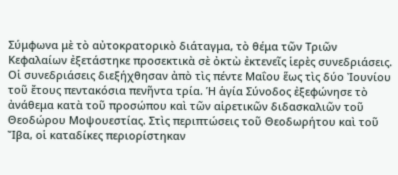Σύμφωνα μὲ τὸ αὐτοκρατορικὸ διάταγμα, τὸ θέμα τῶν Τριῶν Κεφαλαίων ἐξετάστηκε προσεκτικὰ σὲ ὀκτὼ ἐκτενεῖς ἱερὲς συνεδριάσεις. Οἱ συνεδριάσεις διεξήχθησαν ἀπὸ τὶς πέντε Μαΐου ἕως τὶς δύο Ἰουνίου τοῦ ἔτους πεντακόσια πενῆντα τρία. Ἡ ἁγία Σύνοδος ἐξεφώνησε τὸ ἀνάθεμα κατὰ τοῦ προσώπου καὶ τῶν αἱρετικῶν διδασκαλιῶν τοῦ Θεοδώρου Μοψουεστίας. Στὶς περιπτώσεις τοῦ Θεοδωρήτου καὶ τοῦ Ἴβα, οἱ καταδίκες περιορίστηκαν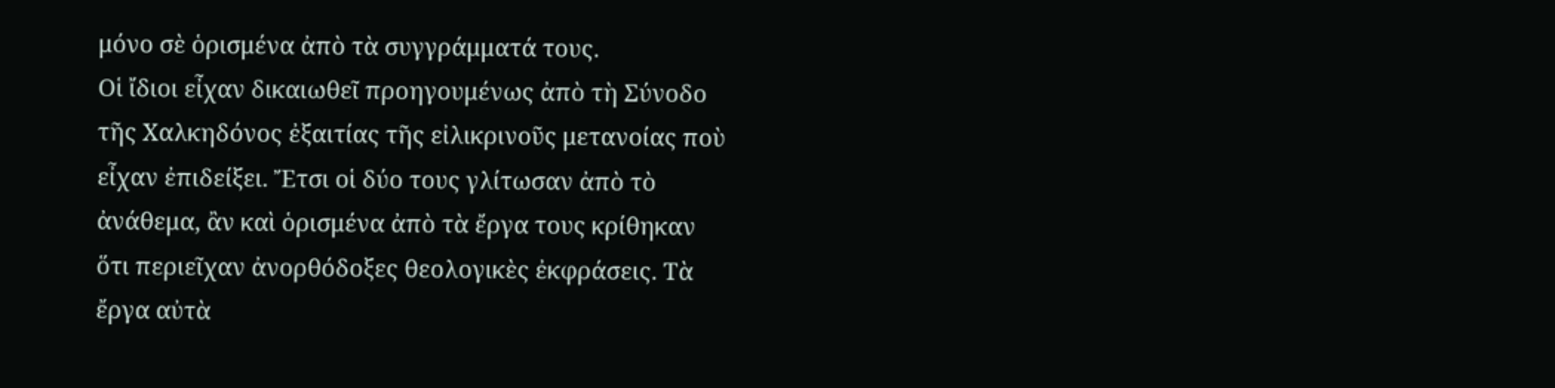μόνο σὲ ὁρισμένα ἀπὸ τὰ συγγράμματά τους.
Οἱ ἴδιοι εἶχαν δικαιωθεῖ προηγουμένως ἀπὸ τὴ Σύνοδο τῆς Χαλκηδόνος ἐξαιτίας τῆς εἰλικρινοῦς μετανοίας ποὺ εἶχαν ἐπιδείξει. Ἔτσι οἱ δύο τους γλίτωσαν ἀπὸ τὸ ἀνάθεμα, ἂν καὶ ὁρισμένα ἀπὸ τὰ ἔργα τους κρίθηκαν ὅτι περιεῖχαν ἀνορθόδοξες θεολογικὲς ἐκφράσεις. Τὰ ἔργα αὐτὰ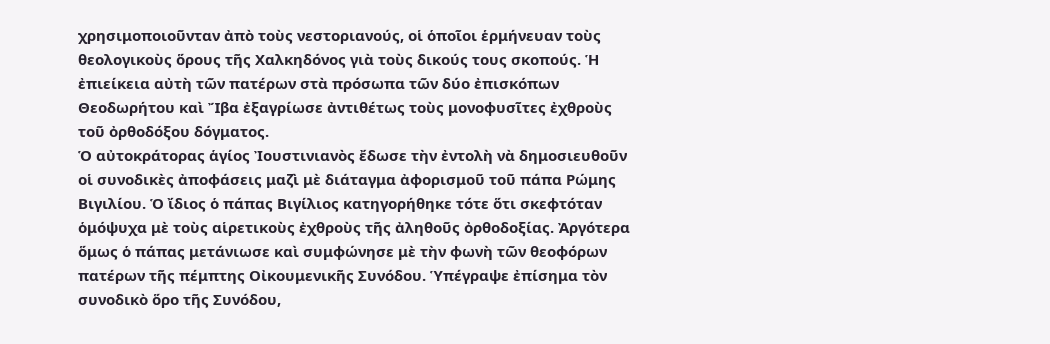χρησιμοποιοῦνταν ἀπὸ τοὺς νεστοριανούς, οἱ ὁποῖοι ἑρμήνευαν τοὺς θεολογικοὺς ὅρους τῆς Χαλκηδόνος γιὰ τοὺς δικούς τους σκοπούς. Ἡ ἐπιείκεια αὐτὴ τῶν πατέρων στὰ πρόσωπα τῶν δύο ἐπισκόπων Θεοδωρήτου καὶ Ἴβα ἐξαγρίωσε ἀντιθέτως τοὺς μονοφυσῖτες ἐχθροὺς τοῦ ὀρθοδόξου δόγματος.
Ὁ αὐτοκράτορας ἁγίος Ἰουστινιανὸς ἔδωσε τὴν ἐντολὴ νὰ δημοσιευθοῦν οἱ συνοδικὲς ἀποφάσεις μαζὶ μὲ διάταγμα ἀφορισμοῦ τοῦ πάπα Ρώμης Βιγιλίου. Ὁ ἴδιος ὁ πάπας Βιγίλιος κατηγορήθηκε τότε ὅτι σκεφτόταν ὁμόψυχα μὲ τοὺς αἱρετικοὺς ἐχθροὺς τῆς ἀληθοῦς ὀρθοδοξίας. Ἀργότερα ὅμως ὁ πάπας μετάνιωσε καὶ συμφώνησε μὲ τὴν φωνὴ τῶν θεοφόρων πατέρων τῆς πέμπτης Οἰκουμενικῆς Συνόδου. Ὑπέγραψε ἐπίσημα τὸν συνοδικὸ ὅρο τῆς Συνόδου,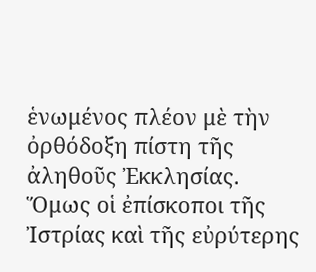ἑνωμένος πλέον μὲ τὴν ὀρθόδοξη πίστη τῆς ἀληθοῦς Ἐκκλησίας.
Ὅμως οἱ ἐπίσκοποι τῆς Ἰστρίας καὶ τῆς εὐρύτερης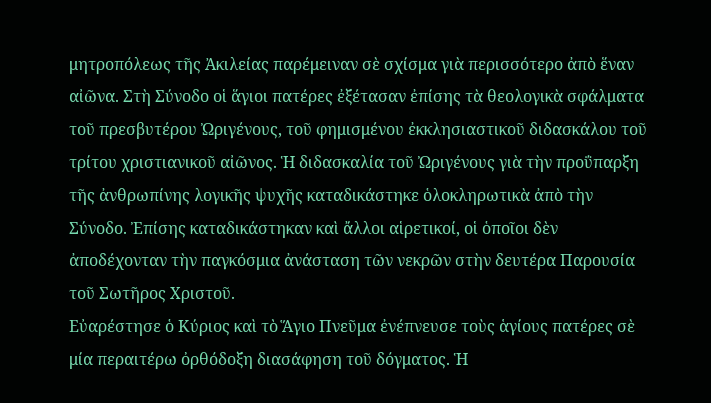μητροπόλεως τῆς Ἀκιλείας παρέμειναν σὲ σχίσμα γιὰ περισσότερο ἀπὸ ἕναν αἰῶνα. Στὴ Σύνοδο οἱ ἅγιοι πατέρες ἐξέτασαν ἐπίσης τὰ θεολογικὰ σφάλματα τοῦ πρεσβυτέρου Ὠριγένους, τοῦ φημισμένου ἐκκλησιαστικοῦ διδασκάλου τοῦ τρίτου χριστιανικοῦ αἰῶνος. Ἡ διδασκαλία τοῦ Ὠριγένους γιὰ τὴν προΰπαρξη τῆς ἀνθρωπίνης λογικῆς ψυχῆς καταδικάστηκε ὁλοκληρωτικὰ ἀπὸ τὴν Σύνοδο. Ἐπίσης καταδικάστηκαν καὶ ἄλλοι αἱρετικοί, οἱ ὁποῖοι δὲν ἀποδέχονταν τὴν παγκόσμια ἀνάσταση τῶν νεκρῶν στὴν δευτέρα Παρουσία τοῦ Σωτῆρος Χριστοῦ.
Εὐαρέστησε ὁ Κύριος καὶ τὸ Ἅγιο Πνεῦμα ἐνέπνευσε τοὺς ἁγίους πατέρες σὲ μία περαιτέρω ὀρθόδοξη διασάφηση τοῦ δόγματος. Ἡ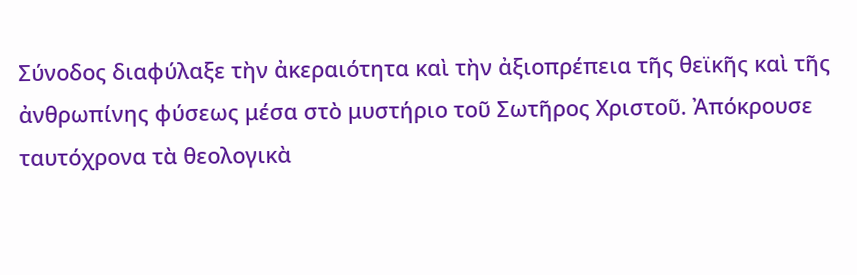Σύνοδος διαφύλαξε τὴν ἀκεραιότητα καὶ τὴν ἀξιοπρέπεια τῆς θεϊκῆς καὶ τῆς ἀνθρωπίνης φύσεως μέσα στὸ μυστήριο τοῦ Σωτῆρος Χριστοῦ. Ἀπόκρουσε ταυτόχρονα τὰ θεολογικὰ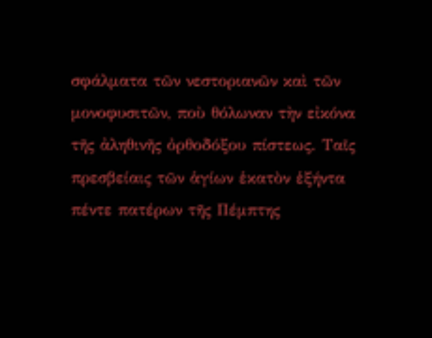σφάλματα τῶν νεστοριανῶν καὶ τῶν μονοφυσιτῶν, ποὺ θόλωναν τὴν εἰκόνα τῆς ἀληθινῆς ὀρθοδόξου πίστεως. Ταῖς πρεσβείαις τῶν ἁγίων ἑκατὸν ἑξήντα πέντε πατέρων τῆς Πέμπτης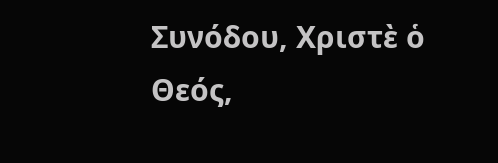Συνόδου, Χριστὲ ὁ Θεός,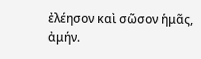ἐλέησον καὶ σῶσον ἡμᾶς, ἀμήν.